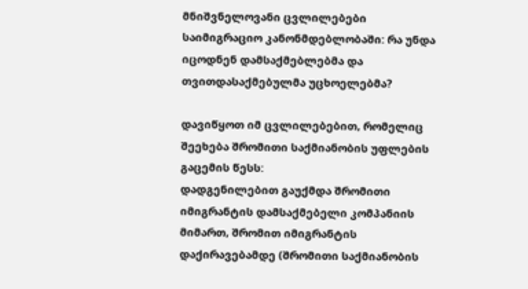მნიშვნელოვანი ცვლილებები საიმიგრაციო კანონმდებლობაში: რა უნდა იცოდნენ დამსაქმებლებმა და თვითდასაქმებულმა უცხოელებმა?

დავიწყოთ იმ ცვლილებებით, რომელიც შეეხება შრომითი საქმიანობის უფლების გაცემის წესს:
დადგენილებით გაუქმდა შრომითი იმიგრანტის დამსაქმებელი კომპანიის მიმართ, შრომით იმიგრანტის დაქირავებამდე (შრომითი საქმიანობის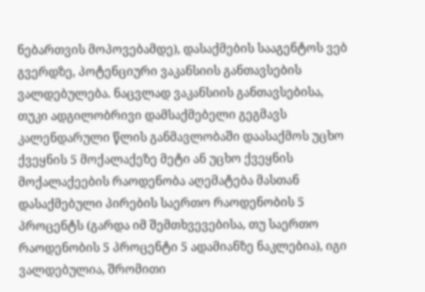ნებართვის მოპოვებამდე), დასაქმების სააგენტოს ვებ გვერდზე, პოტენციური ვაკანსიის განთავსების ვალდებულება. ნაცვლად ვაკანსიის განთავსებისა, თუკი ადგილობრივი დამსაქმებელი გეგმავს კალენდარული წლის განმავლობაში დაასაქმოს უცხო ქვეყნის 5 მოქალაქეზე მეტი ან უცხო ქვეყნის მოქალაქეების რაოდენობა აღემატება მასთან დასაქმებული პირების საერთო რაოდენობის 5 პროცენტს (გარდა იმ შემთხვევებისა, თუ საერთო რაოდენობის 5 პროცენტი 5 ადამიანზე ნაკლებია), იგი ვალდებულია, შრომითი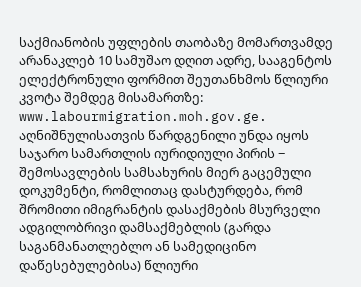საქმიანობის უფლების თაობაზე მომართვამდე არანაკლებ 10 სამუშაო დღით ადრე, სააგენტოს ელექტრონული ფორმით შეუთანხმოს წლიური კვოტა შემდეგ მისამართზე: www.labourmigration.moh.gov.ge. აღნიშნულისათვის წარდგენილი უნდა იყოს საჯარო სამართლის იურიდიული პირის − შემოსავლების სამსახურის მიერ გაცემული დოკუმენტი, რომლითაც დასტურდება, რომ შრომითი იმიგრანტის დასაქმების მსურველი ადგილობრივი დამსაქმებლის (გარდა საგანმანათლებლო ან სამედიცინო დაწესებულებისა) წლიური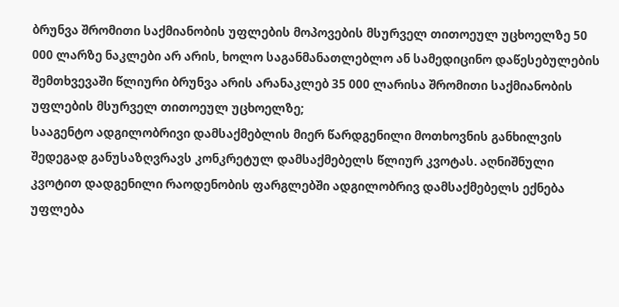ბრუნვა შრომითი საქმიანობის უფლების მოპოვების მსურველ თითოეულ უცხოელზე 50 000 ლარზე ნაკლები არ არის, ხოლო საგანმანათლებლო ან სამედიცინო დაწესებულების შემთხვევაში წლიური ბრუნვა არის არანაკლებ 35 000 ლარისა შრომითი საქმიანობის უფლების მსურველ თითოეულ უცხოელზე;
სააგენტო ადგილობრივი დამსაქმებლის მიერ წარდგენილი მოთხოვნის განხილვის შედეგად განუსაზღვრავს კონკრეტულ დამსაქმებელს წლიურ კვოტას. აღნიშნული კვოტით დადგენილი რაოდენობის ფარგლებში ადგილობრივ დამსაქმებელს ექნება უფლება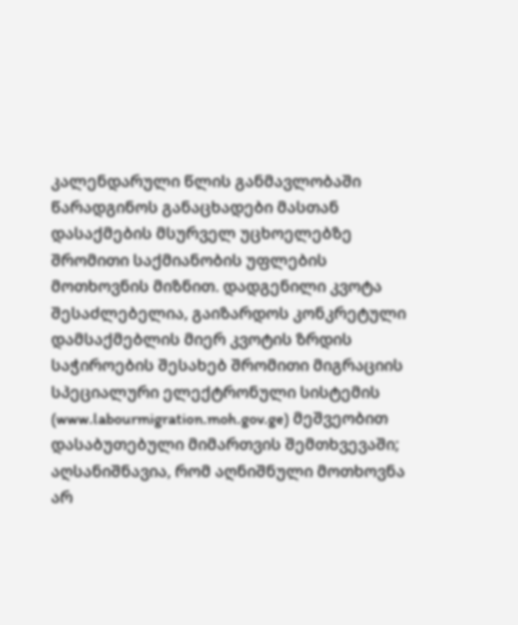კალენდარული წლის განმავლობაში წარადგინოს განაცხადები მასთან დასაქმების მსურველ უცხოელებზე შრომითი საქმიანობის უფლების მოთხოვნის მიზნით. დადგენილი კვოტა შესაძლებელია, გაიზარდოს კონკრეტული დამსაქმებლის მიერ კვოტის ზრდის საჭიროების შესახებ შრომითი მიგრაციის სპეციალური ელექტრონული სისტემის (www.labourmigration.moh.gov.ge) მეშვეობით დასაბუთებული მიმართვის შემთხვევაში;
აღსანიშნავია, რომ აღნიშნული მოთხოვნა არ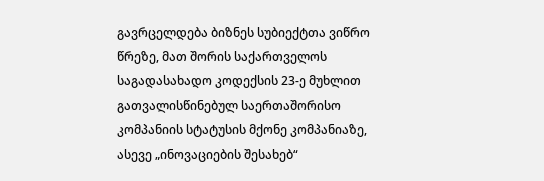გავრცელდება ბიზნეს სუბიექტთა ვიწრო წრეზე, მათ შორის საქართველოს საგადასახადო კოდექსის 23-ე მუხლით გათვალისწინებულ საერთაშორისო კომპანიის სტატუსის მქონე კომპანიაზე, ასევე „ინოვაციების შესახებ“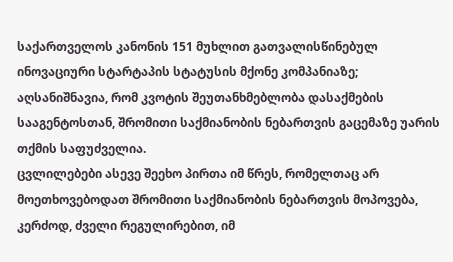საქართველოს კანონის 151 მუხლით გათვალისწინებულ ინოვაციური სტარტაპის სტატუსის მქონე კომპანიაზე;
აღსანიშნავია, რომ კვოტის შეუთანხმებლობა დასაქმების სააგენტოსთან, შრომითი საქმიანობის ნებართვის გაცემაზე უარის თქმის საფუძველია.
ცვლილებები ასევე შეეხო პირთა იმ წრეს, რომელთაც არ მოეთხოვებოდათ შრომითი საქმიანობის ნებართვის მოპოვება, კერძოდ, ძველი რეგულირებით, იმ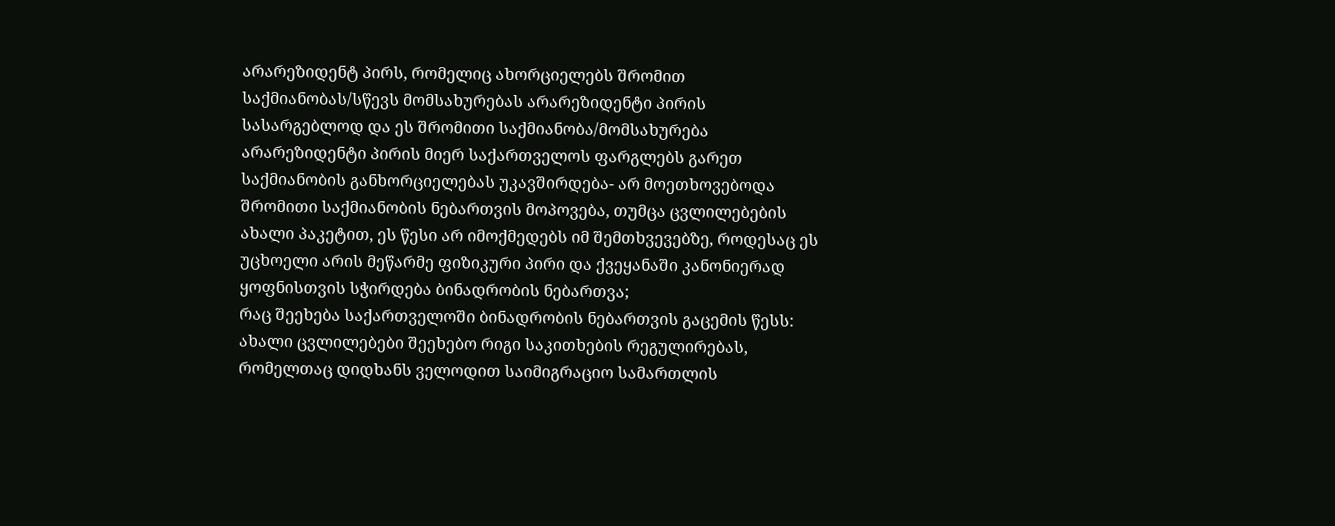არარეზიდენტ პირს, რომელიც ახორციელებს შრომით საქმიანობას/სწევს მომსახურებას არარეზიდენტი პირის სასარგებლოდ და ეს შრომითი საქმიანობა/მომსახურება არარეზიდენტი პირის მიერ საქართველოს ფარგლებს გარეთ საქმიანობის განხორციელებას უკავშირდება- არ მოეთხოვებოდა შრომითი საქმიანობის ნებართვის მოპოვება, თუმცა ცვლილებების ახალი პაკეტით, ეს წესი არ იმოქმედებს იმ შემთხვევებზე, როდესაც ეს უცხოელი არის მეწარმე ფიზიკური პირი და ქვეყანაში კანონიერად ყოფნისთვის სჭირდება ბინადრობის ნებართვა;
რაც შეეხება საქართველოში ბინადრობის ნებართვის გაცემის წესს:
ახალი ცვლილებები შეეხებო რიგი საკითხების რეგულირებას, რომელთაც დიდხანს ველოდით საიმიგრაციო სამართლის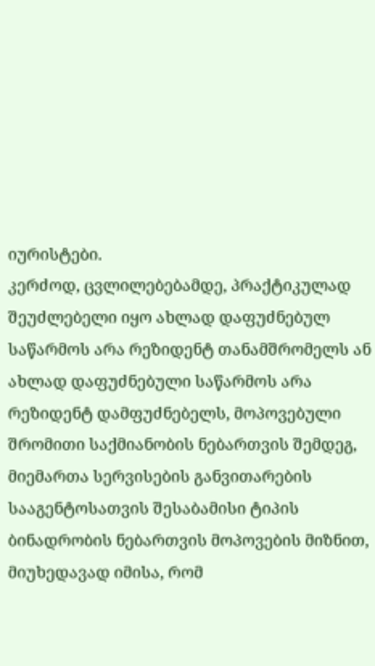იურისტები.
კერძოდ, ცვლილებებამდე, პრაქტიკულად შეუძლებელი იყო ახლად დაფუძნებულ საწარმოს არა რეზიდენტ თანამშრომელს ან ახლად დაფუძნებული საწარმოს არა რეზიდენტ დამფუძნებელს, მოპოვებული შრომითი საქმიანობის ნებართვის შემდეგ, მიემართა სერვისების განვითარების სააგენტოსათვის შესაბამისი ტიპის ბინადრობის ნებართვის მოპოვების მიზნით, მიუხედავად იმისა, რომ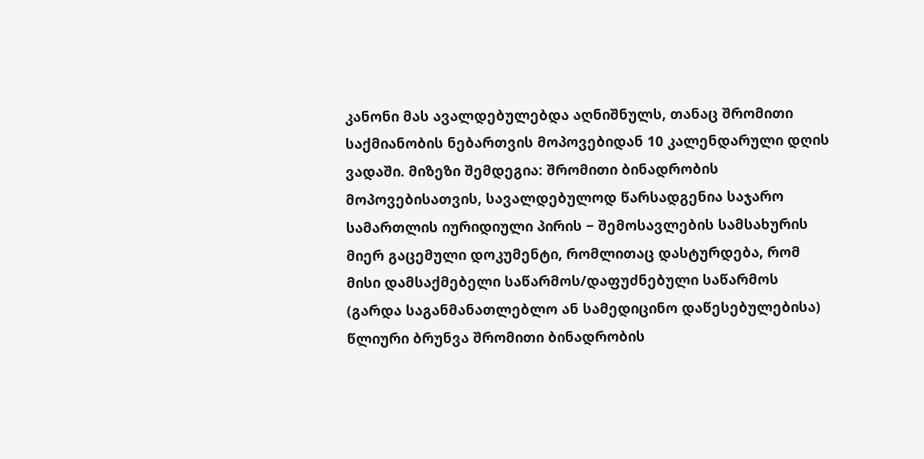კანონი მას ავალდებულებდა აღნიშნულს, თანაც შრომითი საქმიანობის ნებართვის მოპოვებიდან 10 კალენდარული დღის ვადაში. მიზეზი შემდეგია: შრომითი ბინადრობის მოპოვებისათვის, სავალდებულოდ წარსადგენია საჯარო სამართლის იურიდიული პირის − შემოსავლების სამსახურის მიერ გაცემული დოკუმენტი, რომლითაც დასტურდება, რომ მისი დამსაქმებელი საწარმოს/დაფუძნებული საწარმოს (გარდა საგანმანათლებლო ან სამედიცინო დაწესებულებისა) წლიური ბრუნვა შრომითი ბინადრობის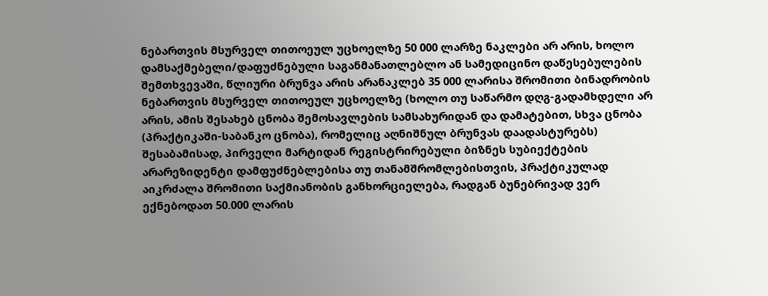ნებართვის მსურველ თითოეულ უცხოელზე 50 000 ლარზე ნაკლები არ არის, ხოლო დამსაქმებელი/დაფუძნებული საგანმანათლებლო ან სამედიცინო დაწესებულების შემთხვევაში, წლიური ბრუნვა არის არანაკლებ 35 000 ლარისა შრომითი ბინადრობის ნებართვის მსურველ თითოეულ უცხოელზე (ხოლო თუ საწარმო დღგ-გადამხდელი არ არის, ამის შესახებ ცნობა შემოსავლების სამსახურიდან და დამატებით, სხვა ცნობა (პრაქტიკაში-საბანკო ცნობა), რომელიც აღნიშნულ ბრუნვას დაადასტურებს)
შესაბამისად, პირველი მარტიდან რეგისტრირებული ბიზნეს სუბიექტების არარეზიდენტი დამფუძნებლებისა თუ თანამშრომლებისთვის, პრაქტიკულად აიკრძალა შრომითი საქმიანობის განხორციელება, რადგან ბუნებრივად ვერ ექნებოდათ 50.000 ლარის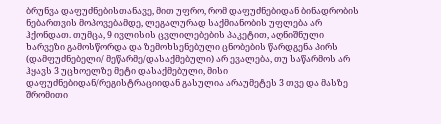ბრუნვა დაფუძნებისთანავე, მით უფრო, რომ დაფუძნებიდან ბინადრობის ნებართვის მოპოვებამდე, ლეგალურად საქმიანობის უფლება არ ჰქონდათ. თუმცა, 9 ივლისის ცვლილებების პაკეტით, აღნიშნული ხარვეზი გამოსწორდა და ზემოხსენებული ცნობების წარდგენა პირს (დამფუძნებელი/ მეწარმე/დასაქმებული) არ ევალება, თუ საწარმოს არ ჰყავს 3 უცხოელზე მეტი დასაქმებული, მისი დაფუძნებიდან/რეგისტრაციიდან გასულია არაუმეტეს 3 თვე და მასზე შრომითი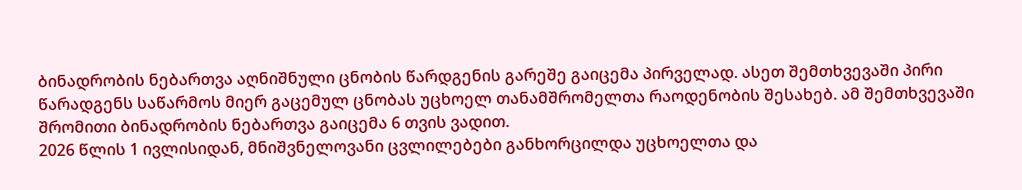ბინადრობის ნებართვა აღნიშნული ცნობის წარდგენის გარეშე გაიცემა პირველად. ასეთ შემთხვევაში პირი წარადგენს საწარმოს მიერ გაცემულ ცნობას უცხოელ თანამშრომელთა რაოდენობის შესახებ. ამ შემთხვევაში შრომითი ბინადრობის ნებართვა გაიცემა 6 თვის ვადით.
2026 წლის 1 ივლისიდან, მნიშვნელოვანი ცვლილებები განხორცილდა უცხოელთა და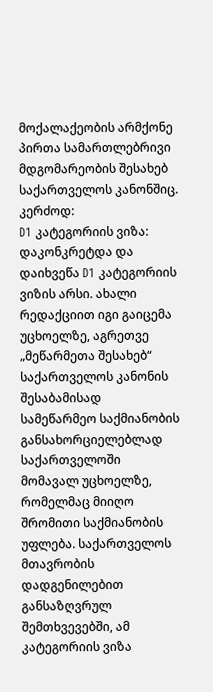მოქალაქეობის არმქონე პირთა სამართლებრივი მდგომარეობის შესახებ საქართველოს კანონშიც.
კერძოდ:
D1 კატეგორიის ვიზა: დაკონკრეტდა და დაიხვეწა D1 კატეგორიის ვიზის არსი. ახალი რედაქციით იგი გაიცემა უცხოელზე, აგრეთვე „მეწარმეთა შესახებ“ საქართველოს კანონის შესაბამისად სამეწარმეო საქმიანობის განსახორციელებლად საქართველოში მომავალ უცხოელზე, რომელმაც მიიღო შრომითი საქმიანობის უფლება. საქართველოს მთავრობის დადგენილებით განსაზღვრულ შემთხვევებში, ამ კატეგორიის ვიზა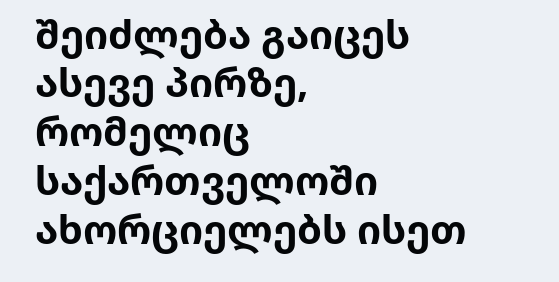შეიძლება გაიცეს ასევე პირზე, რომელიც საქართველოში ახორციელებს ისეთ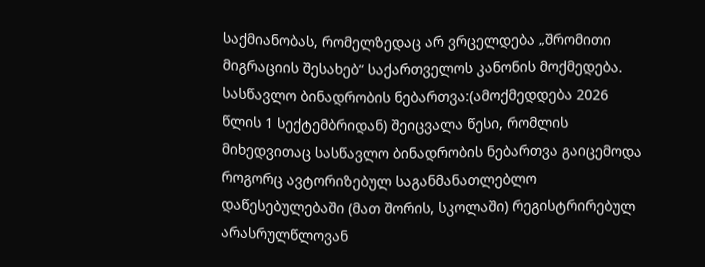საქმიანობას, რომელზედაც არ ვრცელდება „შრომითი მიგრაციის შესახებ“ საქართველოს კანონის მოქმედება.
სასწავლო ბინადრობის ნებართვა:(ამოქმედდება 2026 წლის 1 სექტემბრიდან) შეიცვალა წესი, რომლის მიხედვითაც სასწავლო ბინადრობის ნებართვა გაიცემოდა როგორც ავტორიზებულ საგანმანათლებლო დაწესებულებაში (მათ შორის, სკოლაში) რეგისტრირებულ არასრულწლოვან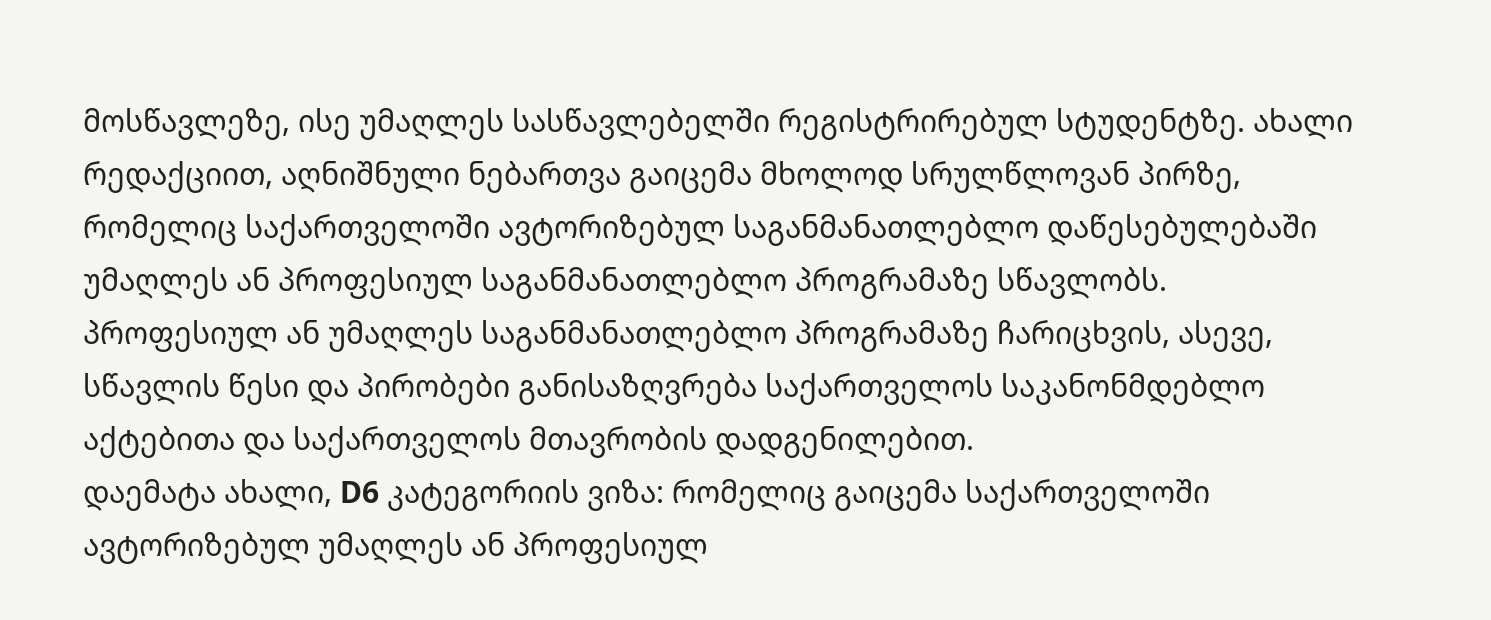მოსწავლეზე, ისე უმაღლეს სასწავლებელში რეგისტრირებულ სტუდენტზე. ახალი რედაქციით, აღნიშნული ნებართვა გაიცემა მხოლოდ სრულწლოვან პირზე, რომელიც საქართველოში ავტორიზებულ საგანმანათლებლო დაწესებულებაში უმაღლეს ან პროფესიულ საგანმანათლებლო პროგრამაზე სწავლობს. პროფესიულ ან უმაღლეს საგანმანათლებლო პროგრამაზე ჩარიცხვის, ასევე, სწავლის წესი და პირობები განისაზღვრება საქართველოს საკანონმდებლო აქტებითა და საქართველოს მთავრობის დადგენილებით.
დაემატა ახალი, D6 კატეგორიის ვიზა: რომელიც გაიცემა საქართველოში ავტორიზებულ უმაღლეს ან პროფესიულ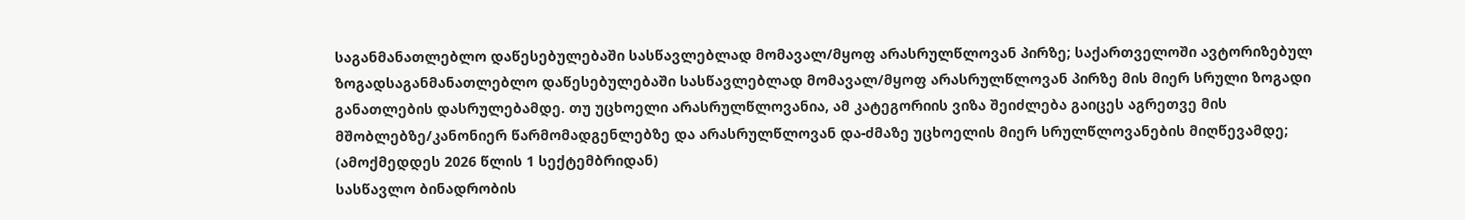საგანმანათლებლო დაწესებულებაში სასწავლებლად მომავალ/მყოფ არასრულწლოვან პირზე; საქართველოში ავტორიზებულ ზოგადსაგანმანათლებლო დაწესებულებაში სასწავლებლად მომავალ/მყოფ არასრულწლოვან პირზე მის მიერ სრული ზოგადი განათლების დასრულებამდე. თუ უცხოელი არასრულწლოვანია, ამ კატეგორიის ვიზა შეიძლება გაიცეს აგრეთვე მის მშობლებზე/კანონიერ წარმომადგენლებზე და არასრულწლოვან და-ძმაზე უცხოელის მიერ სრულწლოვანების მიღწევამდე; (ამოქმედდეს 2026 წლის 1 სექტემბრიდან)
სასწავლო ბინადრობის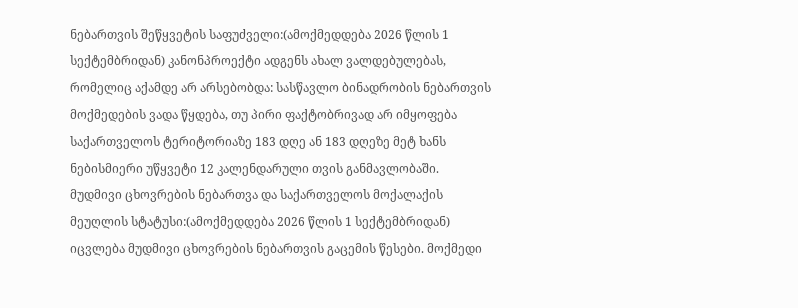ნებართვის შეწყვეტის საფუძველი:(ამოქმედდება 2026 წლის 1 სექტემბრიდან) კანონპროექტი ადგენს ახალ ვალდებულებას, რომელიც აქამდე არ არსებობდა: სასწავლო ბინადრობის ნებართვის მოქმედების ვადა წყდება, თუ პირი ფაქტობრივად არ იმყოფება საქართველოს ტერიტორიაზე 183 დღე ან 183 დღეზე მეტ ხანს ნებისმიერი უწყვეტი 12 კალენდარული თვის განმავლობაში.
მუდმივი ცხოვრების ნებართვა და საქართველოს მოქალაქის მეუღლის სტატუსი:(ამოქმედდება 2026 წლის 1 სექტემბრიდან) იცვლება მუდმივი ცხოვრების ნებართვის გაცემის წესები. მოქმედი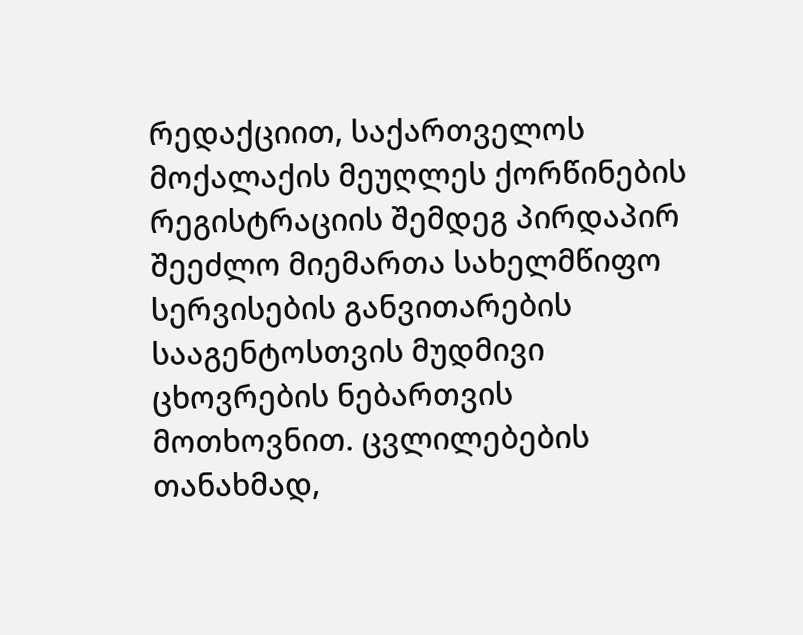რედაქციით, საქართველოს მოქალაქის მეუღლეს ქორწინების რეგისტრაციის შემდეგ პირდაპირ შეეძლო მიემართა სახელმწიფო სერვისების განვითარების სააგენტოსთვის მუდმივი ცხოვრების ნებართვის მოთხოვნით. ცვლილებების თანახმად,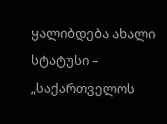ყალიბდება ახალი სტატუსი – „საქართველოს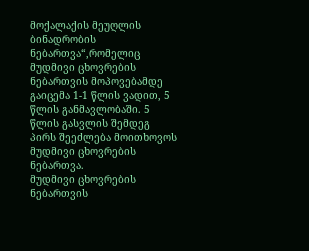მოქალაქის მეუღლის ბინადრობის ნებართვა“,რომელიც მუდმივი ცხოვრების ნებართვის მოპოვებამდე გაიცემა 1-1 წლის ვადით, 5 წლის განმავლობაში. 5 წლის გასვლის შემდეგ პირს შეეძლება მოითხოვოს მუდმივი ცხოვრების ნებართვა.
მუდმივი ცხოვრების ნებართვის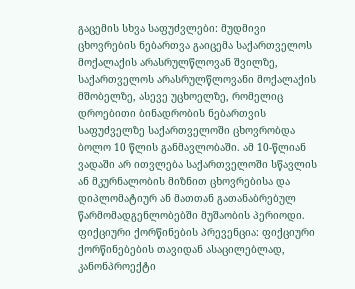გაცემის სხვა საფუძვლები: მუდმივი ცხოვრების ნებართვა გაიცემა საქართველოს მოქალაქის არასრულწლოვან შვილზე, საქართველოს არასრულწლოვანი მოქალაქის მშობელზე, ასევე უცხოელზე, რომელიც დროებითი ბინადრობის ნებართვის საფუძველზე საქართველოში ცხოვრობდა ბოლო 10 წლის განმავლობაში. ამ 10-წლიან ვადაში არ ითვლება საქართველოში სწავლის ან მკურნალობის მიზნით ცხოვრებისა და დიპლომატიურ ან მათთან გათანაბრებულ წარმომადგენლობებში მუშაობის პერიოდი.
ფიქციური ქორწინების პრევენცია: ფიქციური ქორწინებების თავიდან ასაცილებლად, კანონპროექტი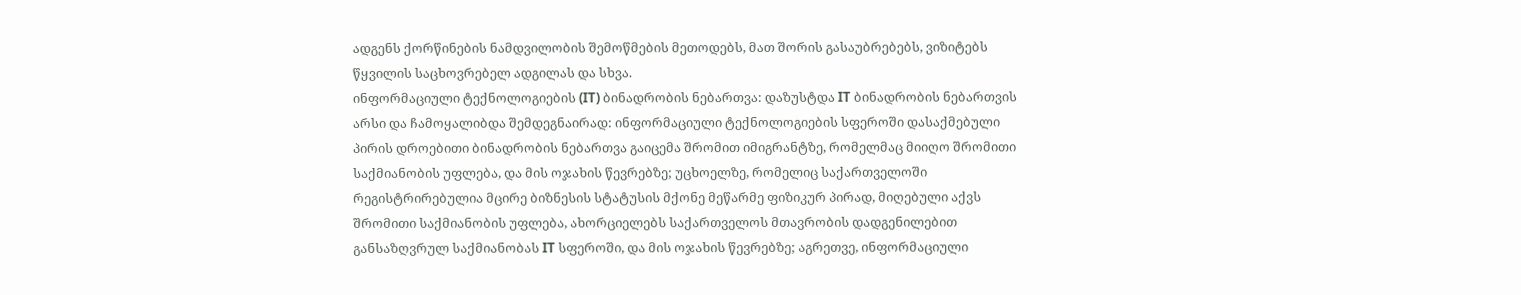ადგენს ქორწინების ნამდვილობის შემოწმების მეთოდებს, მათ შორის გასაუბრებებს, ვიზიტებს წყვილის საცხოვრებელ ადგილას და სხვა.
ინფორმაციული ტექნოლოგიების (IT) ბინადრობის ნებართვა: დაზუსტდა IT ბინადრობის ნებართვის არსი და ჩამოყალიბდა შემდეგნაირად: ინფორმაციული ტექნოლოგიების სფეროში დასაქმებული პირის დროებითი ბინადრობის ნებართვა გაიცემა შრომით იმიგრანტზე, რომელმაც მიიღო შრომითი საქმიანობის უფლება, და მის ოჯახის წევრებზე; უცხოელზე, რომელიც საქართველოში რეგისტრირებულია მცირე ბიზნესის სტატუსის მქონე მეწარმე ფიზიკურ პირად, მიღებული აქვს შრომითი საქმიანობის უფლება, ახორციელებს საქართველოს მთავრობის დადგენილებით განსაზღვრულ საქმიანობას IT სფეროში, და მის ოჯახის წევრებზე; აგრეთვე, ინფორმაციული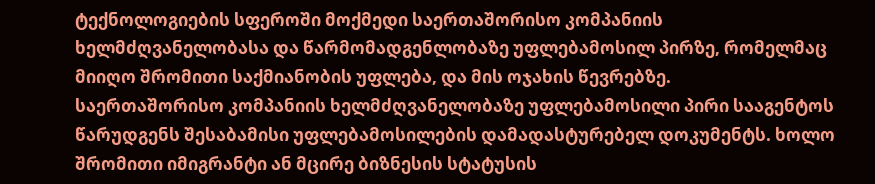ტექნოლოგიების სფეროში მოქმედი საერთაშორისო კომპანიის ხელმძღვანელობასა და წარმომადგენლობაზე უფლებამოსილ პირზე, რომელმაც მიიღო შრომითი საქმიანობის უფლება, და მის ოჯახის წევრებზე.
საერთაშორისო კომპანიის ხელმძღვანელობაზე უფლებამოსილი პირი სააგენტოს წარუდგენს შესაბამისი უფლებამოსილების დამადასტურებელ დოკუმენტს. ხოლო შრომითი იმიგრანტი ან მცირე ბიზნესის სტატუსის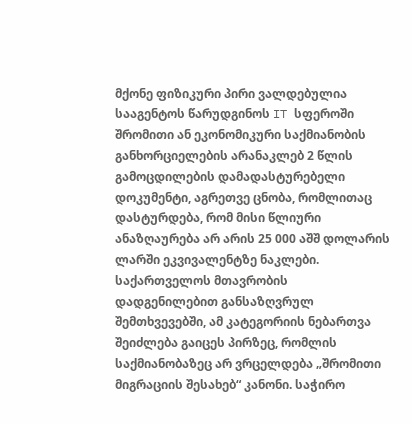მქონე ფიზიკური პირი ვალდებულია სააგენტოს წარუდგინოს IT სფეროში შრომითი ან ეკონომიკური საქმიანობის განხორციელების არანაკლებ 2 წლის გამოცდილების დამადასტურებელი დოკუმენტი, აგრეთვე ცნობა, რომლითაც დასტურდება, რომ მისი წლიური ანაზღაურება არ არის 25 000 აშშ დოლარის ლარში ეკვივალენტზე ნაკლები. საქართველოს მთავრობის დადგენილებით განსაზღვრულ შემთხვევებში, ამ კატეგორიის ნებართვა შეიძლება გაიცეს პირზეც, რომლის საქმიანობაზეც არ ვრცელდება „შრომითი მიგრაციის შესახებ“ კანონი. საჭირო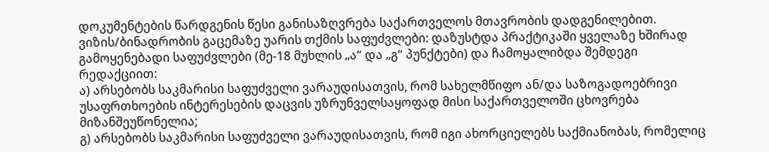დოკუმენტების წარდგენის წესი განისაზღვრება საქართველოს მთავრობის დადგენილებით.
ვიზის/ბინადრობის გაცემაზე უარის თქმის საფუძვლები: დაზუსტდა პრაქტიკაში ყველაზე ხშირად გამოყენებადი საფუძვლები (მე-18 მუხლის „ა“ და „გ“ პუნქტები) და ჩამოყალიბდა შემდეგი რედაქციით:
ა) არსებობს საკმარისი საფუძველი ვარაუდისათვის, რომ სახელმწიფო ან/და საზოგადოებრივი უსაფრთხოების ინტერესების დაცვის უზრუნველსაყოფად მისი საქართველოში ცხოვრება მიზანშეუწონელია;
გ) არსებობს საკმარისი საფუძველი ვარაუდისათვის, რომ იგი ახორციელებს საქმიანობას, რომელიც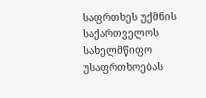საფრთხეს უქმნის საქართველოს სახელმწიფო უსაფრთხოებას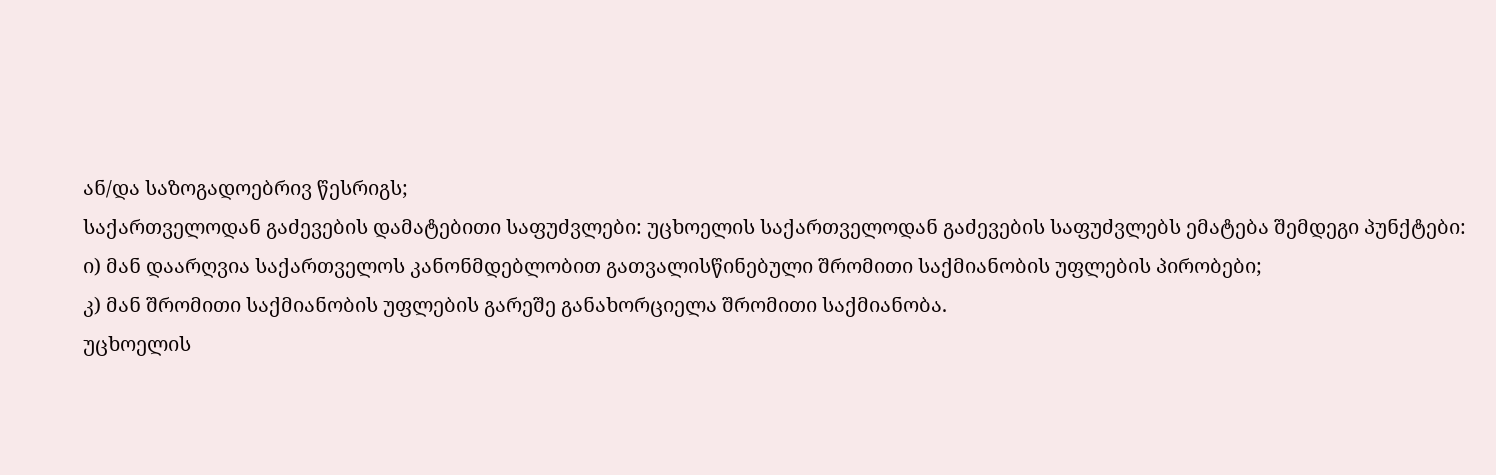ან/და საზოგადოებრივ წესრიგს;
საქართველოდან გაძევების დამატებითი საფუძვლები: უცხოელის საქართველოდან გაძევების საფუძვლებს ემატება შემდეგი პუნქტები:
ი) მან დაარღვია საქართველოს კანონმდებლობით გათვალისწინებული შრომითი საქმიანობის უფლების პირობები;
კ) მან შრომითი საქმიანობის უფლების გარეშე განახორციელა შრომითი საქმიანობა.
უცხოელის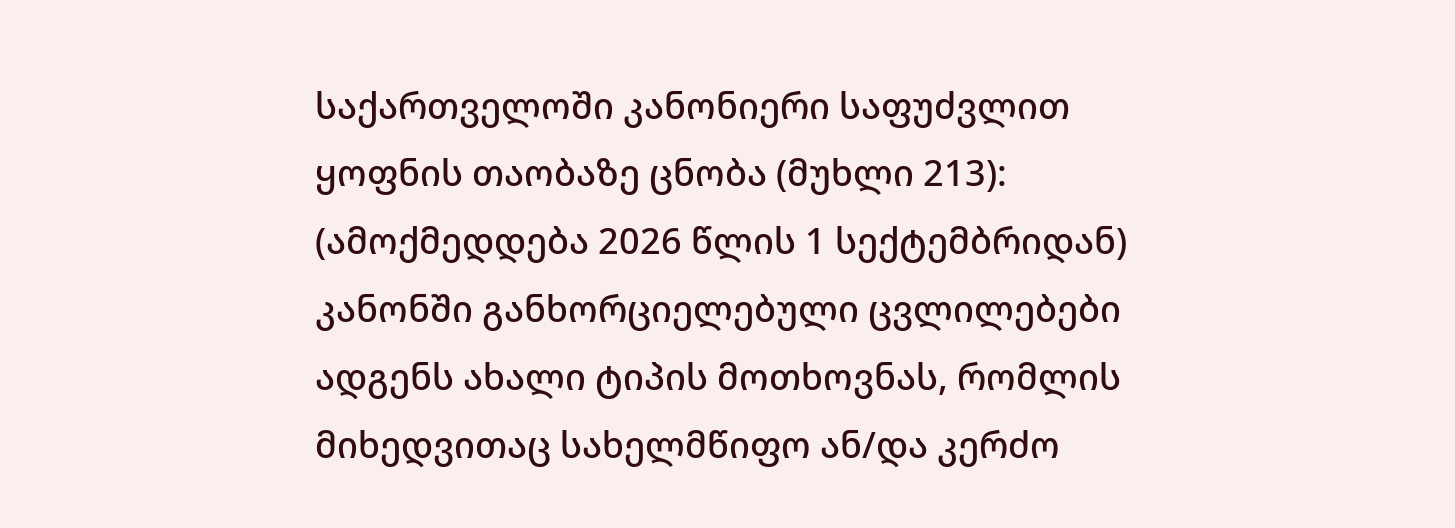საქართველოში კანონიერი საფუძვლით ყოფნის თაობაზე ცნობა (მუხლი 213): (ამოქმედდება 2026 წლის 1 სექტემბრიდან) კანონში განხორციელებული ცვლილებები ადგენს ახალი ტიპის მოთხოვნას, რომლის მიხედვითაც სახელმწიფო ან/და კერძო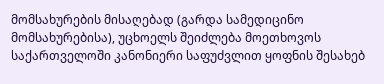მომსახურების მისაღებად (გარდა სამედიცინო მომსახურებისა), უცხოელს შეიძლება მოეთხოვოს საქართველოში კანონიერი საფუძვლით ყოფნის შესახებ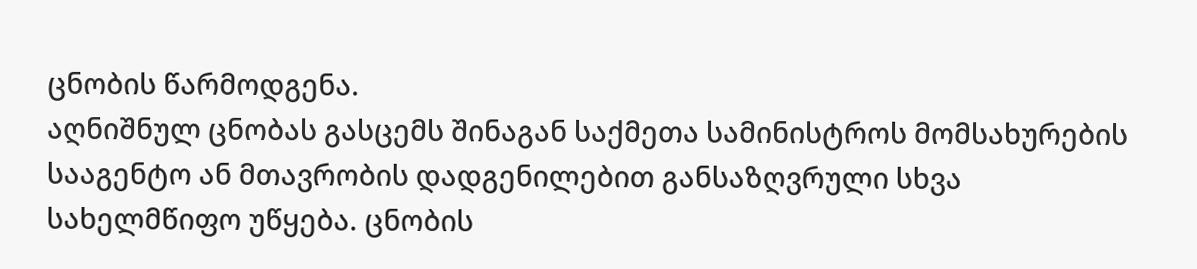ცნობის წარმოდგენა.
აღნიშნულ ცნობას გასცემს შინაგან საქმეთა სამინისტროს მომსახურების სააგენტო ან მთავრობის დადგენილებით განსაზღვრული სხვა სახელმწიფო უწყება. ცნობის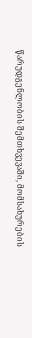წარუდგენლობის შემთხვევაში, მომსახურების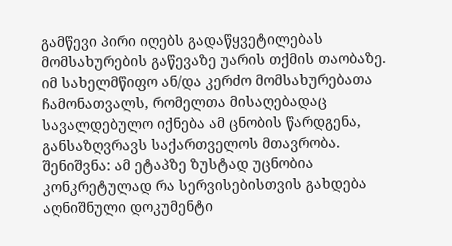გამწევი პირი იღებს გადაწყვეტილებას მომსახურების გაწევაზე უარის თქმის თაობაზე. იმ სახელმწიფო ან/და კერძო მომსახურებათა ჩამონათვალს, რომელთა მისაღებადაც სავალდებულო იქნება ამ ცნობის წარდგენა, განსაზღვრავს საქართველოს მთავრობა.
შენიშვნა: ამ ეტაპზე ზუსტად უცნობია კონკრეტულად რა სერვისებისთვის გახდება აღნიშნული დოკუმენტი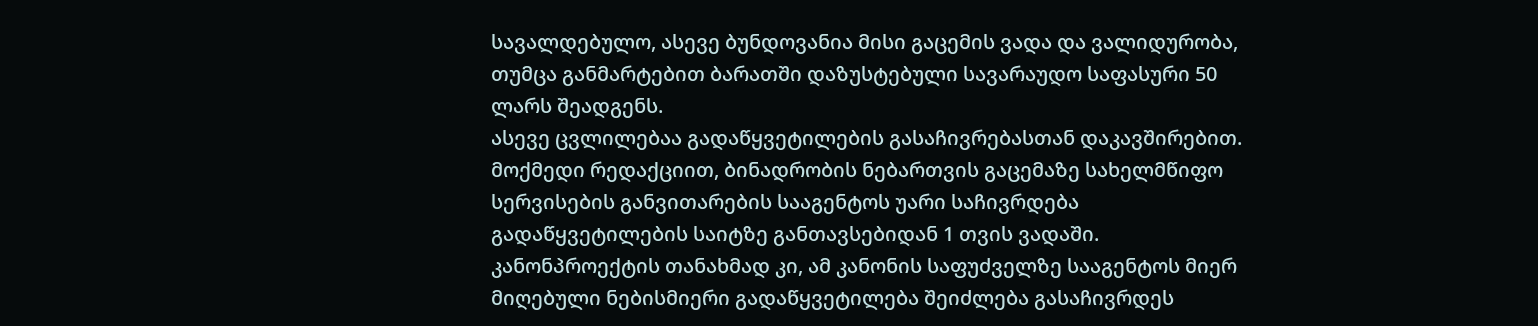სავალდებულო, ასევე ბუნდოვანია მისი გაცემის ვადა და ვალიდურობა, თუმცა განმარტებით ბარათში დაზუსტებული სავარაუდო საფასური 50 ლარს შეადგენს.
ასევე ცვლილებაა გადაწყვეტილების გასაჩივრებასთან დაკავშირებით. მოქმედი რედაქციით, ბინადრობის ნებართვის გაცემაზე სახელმწიფო სერვისების განვითარების სააგენტოს უარი საჩივრდება გადაწყვეტილების საიტზე განთავსებიდან 1 თვის ვადაში. კანონპროექტის თანახმად კი, ამ კანონის საფუძველზე სააგენტოს მიერ მიღებული ნებისმიერი გადაწყვეტილება შეიძლება გასაჩივრდეს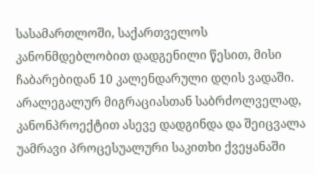სასამართლოში, საქართველოს კანონმდებლობით დადგენილი წესით, მისი ჩაბარებიდან 10 კალენდარული დღის ვადაში.
არალეგალურ მიგრაციასთან საბრძოლველად, კანონპროექტით ასევე დადგინდა და შეიცვალა უამრავი პროცესუალური საკითხი ქვეყანაში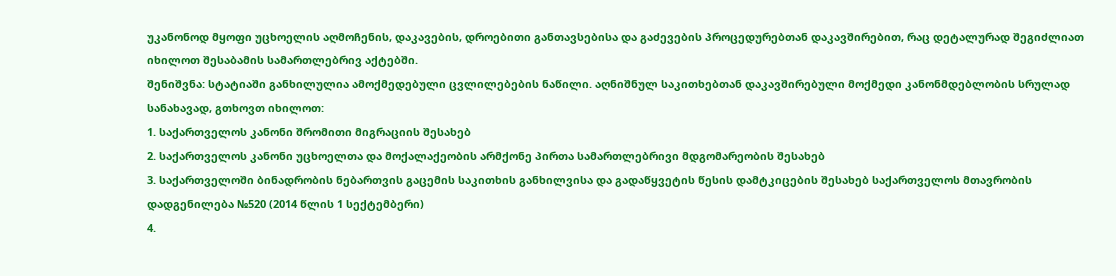უკანონოდ მყოფი უცხოელის აღმოჩენის, დაკავების, დროებითი განთავსებისა და გაძევების პროცედურებთან დაკავშირებით, რაც დეტალურად შეგიძლიათ იხილოთ შესაბამის სამართლებრივ აქტებში.
შენიშვნა: სტატიაში განხილულია ამოქმედებული ცვლილებების ნაწილი. აღნიშნულ საკითხებთან დაკავშირებული მოქმედი კანონმდებლობის სრულად სანახავად, გთხოვთ იხილოთ:
1. საქართველოს კანონი შრომითი მიგრაციის შესახებ
2. საქართველოს კანონი უცხოელთა და მოქალაქეობის არმქონე პირთა სამართლებრივი მდგომარეობის შესახებ
3. საქართველოში ბინადრობის ნებართვის გაცემის საკითხის განხილვისა და გადაწყვეტის წესის დამტკიცების შესახებ საქართველოს მთავრობის დადგენილება №520 (2014 წლის 1 სექტემბერი)
4.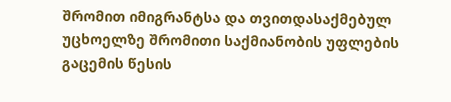შრომით იმიგრანტსა და თვითდასაქმებულ უცხოელზე შრომითი საქმიანობის უფლების გაცემის წესის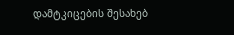დამტკიცების შესახებ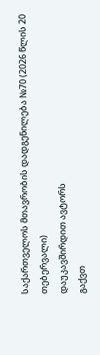საქართველოს მთავრობის დადგენილება №70 (2026 წლის 20 თებერვალი)
დაუკავშირდით ავტორს
გაქვთ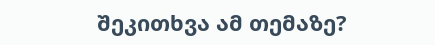შეკითხვა ამ თემაზე?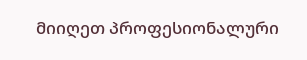მიიღეთ პროფესიონალური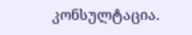კონსულტაცია.